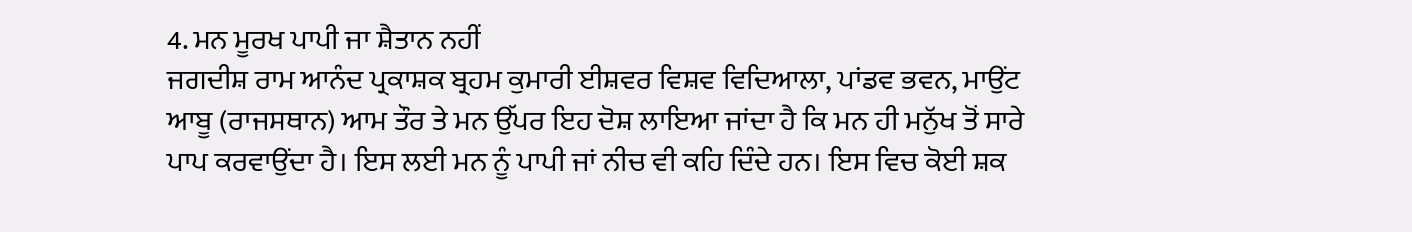4. ਮਨ ਮੂਰਖ ਪਾਪੀ ਜਾ ਸ਼ੈਤਾਨ ਨਹੀਂ
ਜਗਦੀਸ਼ ਰਾਮ ਆਨੰਦ ਪ੍ਰਕਾਸ਼ਕ ਬ੍ਰਹਮ ਕੁਮਾਰੀ ਈਸ਼ਵਰ ਵਿਸ਼ਵ ਵਿਦਿਆਲਾ, ਪਾਂਡਵ ਭਵਨ, ਮਾਉਂਟ ਆਬੂ (ਰਾਜਸਥਾਨ) ਆਮ ਤੌਰ ਤੇ ਮਨ ਉੱਪਰ ਇਹ ਦੋਸ਼ ਲਾਇਆ ਜਾਂਦਾ ਹੈ ਕਿ ਮਨ ਹੀ ਮਨੁੱਖ ਤੋਂ ਸਾਰੇ ਪਾਪ ਕਰਵਾਉਂਦਾ ਹੈ। ਇਸ ਲਈ ਮਨ ਨੂੰ ਪਾਪੀ ਜਾਂ ਨੀਚ ਵੀ ਕਹਿ ਦਿੰਦੇ ਹਨ। ਇਸ ਵਿਚ ਕੋਈ ਸ਼ਕ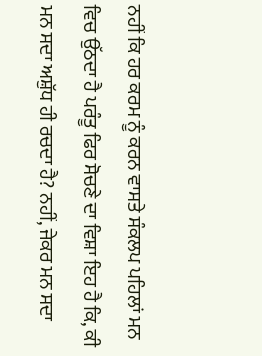ਨਹੀਂ ਕਿ ਹਰ ਕਰਮ ਨੂੰ ਕਰਨ ਵਾਸਤੇ ਸੰਕਲਪ ਪਹਿਲਾਂ ਮਨ ਵਿਚ ਉੱਠਦਾ ਹੈ ਪਰੰਤੂ ਫਿਰ ਸੋਚਣੇ ਦਾ ਵਿਸ਼ਾ ਇਹ ਹੈ ਕਿ, ਕੀ ਮਨ ਸਦਾ ਅਸ਼ੁੱਧ ਹੀ ਰਚਦਾ ਹੈ? ਨਹੀਂ, ਜੇਕਰ ਮਨ ਸਦਾ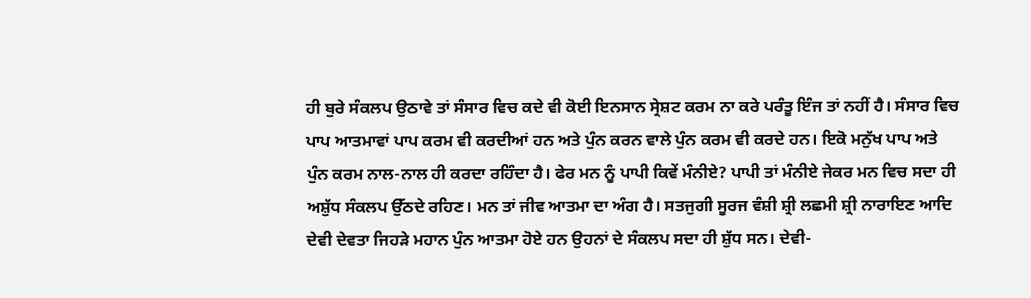ਹੀ ਬੁਰੇ ਸੰਕਲਪ ਉਠਾਵੇ ਤਾਂ ਸੰਸਾਰ ਵਿਚ ਕਦੇ ਵੀ ਕੋਈ ਇਨਸਾਨ ਸ੍ਰੇਸ਼ਟ ਕਰਮ ਨਾ ਕਰੇ ਪਰੰਤੂ ਇੰਜ ਤਾਂ ਨਹੀਂ ਹੈ। ਸੰਸਾਰ ਵਿਚ ਪਾਪ ਆਤਮਾਵਾਂ ਪਾਪ ਕਰਮ ਵੀ ਕਰਦੀਆਂ ਹਨ ਅਤੇ ਪੁੰਨ ਕਰਨ ਵਾਲੇ ਪੁੰਨ ਕਰਮ ਵੀ ਕਰਦੇ ਹਨ। ਇਕੋ ਮਨੁੱਖ ਪਾਪ ਅਤੇ ਪੁੰਨ ਕਰਮ ਨਾਲ-ਨਾਲ ਹੀ ਕਰਦਾ ਰਹਿੰਦਾ ਹੈ। ਫੇਰ ਮਨ ਨੂੰ ਪਾਪੀ ਕਿਵੇਂ ਮੰਨੀਏ? ਪਾਪੀ ਤਾਂ ਮੰਨੀਏ ਜੇਕਰ ਮਨ ਵਿਚ ਸਦਾ ਹੀ ਅਸ਼ੁੱਧ ਸੰਕਲਪ ਉੱਠਦੇ ਰਹਿਣ। ਮਨ ਤਾਂ ਜੀਵ ਆਤਮਾ ਦਾ ਅੰਗ ਹੈ। ਸਤਜੁਗੀ ਸੂਰਜ ਵੰਸ਼ੀ ਸ਼੍ਰੀ ਲਛਮੀ ਸ਼੍ਰੀ ਨਾਰਾਇਣ ਆਦਿ ਦੇਵੀ ਦੇਵਤਾ ਜਿਹੜੇ ਮਹਾਨ ਪੁੰਨ ਆਤਮਾ ਹੋਏ ਹਨ ਉਹਨਾਂ ਦੇ ਸੰਕਲਪ ਸਦਾ ਹੀ ਸ਼ੁੱਧ ਸਨ। ਦੇਵੀ-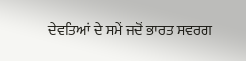ਦੇਵਤਿਆਂ ਦੇ ਸਮੇਂ ਜਦੋਂ ਭਾਰਤ ਸਵਰਗ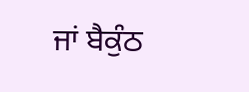ਜਾਂ ਬੈਕੁੰਠ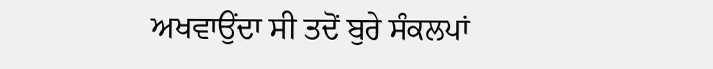ਅਖਵਾਉਂਦਾ ਸੀ ਤਦੋਂ ਬੁਰੇ ਸੰਕਲਪਾਂ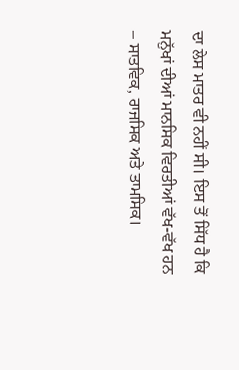ਦਾ ਲੇਸ ਮਾਤਰ ਵੀ ਨਹੀਂ ਸੀ। ਇਸ ਤੋਂ ਸਿੱਧ ਹੈ ਕਿ ਮਨੁੱਖਾਂ ਦੀਆਂ ਮਾਨਸਿਕ ਵਿਰਤੀਆਂ ਵੱਖ-ਵੱਖ ਹਨ – ਸਾਤਵਿਕ, ਰਾਜਸਿਕ ਅਤੇ ਤਾਮਸਿਕ।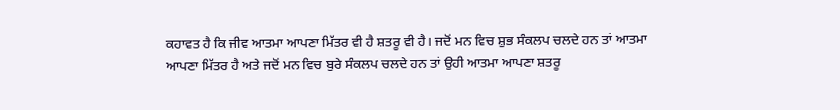ਕਹਾਵਤ ਹੈ ਕਿ ਜੀਵ ਆਤਮਾ ਆਪਣਾ ਮਿੱਤਰ ਵੀ ਹੈ ਸ਼ਤਰੂ ਵੀ ਹੈ। ਜਦੋਂ ਮਨ ਵਿਚ ਸ਼ੁਭ ਸੰਕਲਪ ਚਲਦੇ ਹਨ ਤਾਂ ਆਤਮਾ ਆਪਣਾ ਮਿੱਤਰ ਹੈ ਅਤੇ ਜਦੋਂ ਮਨ ਵਿਚ ਬੁਰੇ ਸੰਕਲਪ ਚਲਦੇ ਹਨ ਤਾਂ ਉਹੀ ਆਤਮਾ ਆਪਣਾ ਸ਼ਤਰੂ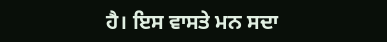ਹੈ। ਇਸ ਵਾਸਤੇ ਮਨ ਸਦਾ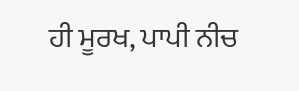ਹੀ ਮੂਰਖ, ਪਾਪੀ ਨੀਚ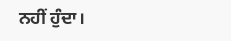ਨਹੀਂ ਹੁੰਦਾ।